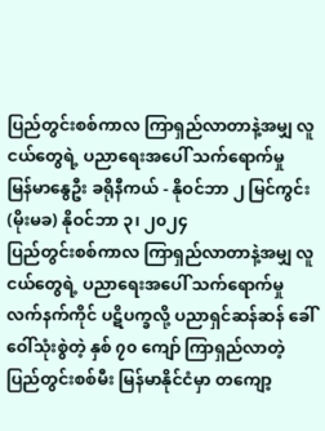ပြည်တွင်းစစ်ကာလ ကြာရှည်လာတာနဲ့အမျှ လူငယ်တွေရဲ့ ပညာရေးအပေါ် သက်ရောက်မှု
မြန်မာနွေဦး ခရိုနီကယ် - နိုဝင်ဘာ ၂ မြင်ကွင်း
(မိုးမခ) နိုဝင်ဘာ ၃၊ ၂၀၂၄
ပြည်တွင်းစစ်ကာလ ကြာရှည်လာတာနဲ့အမျှ လူငယ်တွေရဲ့ ပညာရေးအပေါ် သက်ရောက်မှု
လက်နက်ကိုင် ပဋိပက္ခလို့ ပညာရှင်ဆန်ဆန် ခေါ်ဝေါ်သုံးစွဲတဲ့ နှစ် ၇၀ ကျော် ကြာရှည်လာတဲ့ ပြည်တွင်းစစ်မီး မြန်မာနိုင်ငံမှာ တကျော့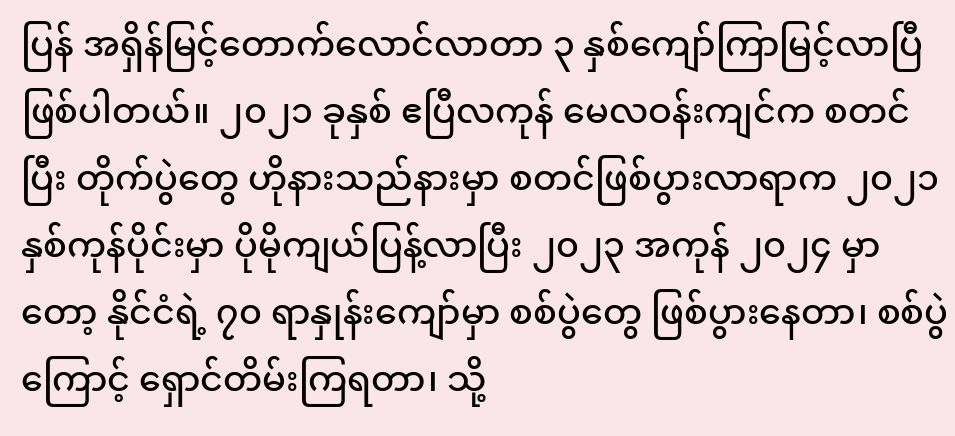ပြန် အရှိန်မြင့်တောက်လောင်လာတာ ၃ နှစ်ကျော်ကြာမြင့်လာပြီ ဖြစ်ပါတယ်။ ၂၀၂၁ ခုနှစ် ဧပြီလကုန် မေလဝန်းကျင်က စတင်ပြီး တိုက်ပွဲတွေ ဟိုနားသည်နားမှာ စတင်ဖြစ်ပွားလာရာက ၂၀၂၁ နှစ်ကုန်ပိုင်းမှာ ပိုမိုကျယ်ပြန့်လာပြီး ၂၀၂၃ အကုန် ၂၀၂၄ မှာတော့ နိုင်ငံရဲ့ ၇၀ ရာနှုန်းကျော်မှာ စစ်ပွဲတွေ ဖြစ်ပွားနေတာ၊ စစ်ပွဲကြောင့် ရှောင်တိမ်းကြရတာ၊ သို့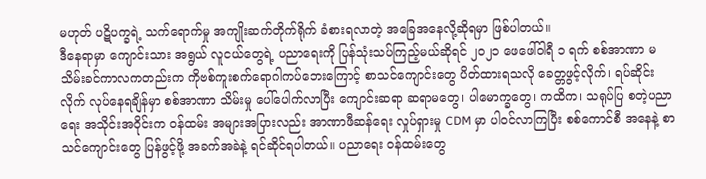မဟုတ် ပဋိပက္ခရဲ့ သက်ရောက်မှု အကျိုးဆက်တိုက်ရိုက် ခံစားရလာတဲ့ အခြေအနေလို့ဆိုရမှာ ဖြစ်ပါတယ်။
ဒီနေရာမှာ ကျောင်းသား အရွယ် လူငယ်တွေရဲ့ ပညာရေးကို ပြန်သုံးသပ်ကြည့်မယ်ဆိုရင် ၂၀၂၁ ဖေဖေါ်ဝါရီ ၁ ရက် စစ်အာဏာ မသိမ်းခင်ကာလကတည်းက ကိုဗစ်ကူးစက်ရောဂါကပ်ဘေးကြောင့် စာသင်ကျောင်းတွေ ပိတ်ထားရသလို ခေတ္တဖွင့်လိုက်၊ ရပ်ဆိုင်းလိုက် လုပ်နေရချိန်မှာ စစ်အာဏာ သိမ်းမှု ပေါ်ပေါက်လာပြီး ကျောင်းဆရာ ဆရာမတွေ၊ ပါမောက္ခတွေ၊ ကထိက၊ သရုပ်ပြ စတဲ့ပညာရေး အသိုင်းအဝိုင်းက ဝန်ထမ်း အများအပြားလည်း အာဏာဖီဆန်ရေး လှုပ်ရှားမှု CDM မှာ ပါဝင်လာကြပြီး စစ်ကောင်စီ အနေနဲ့ စာသင်ကျောင်းတွေ ပြန်ဖွင့်ဖို့ အခက်အခဲနဲ့ ရင်ဆိုင်ရပါတယ်။ ပညာရေး ဝန်ထမ်းတွေ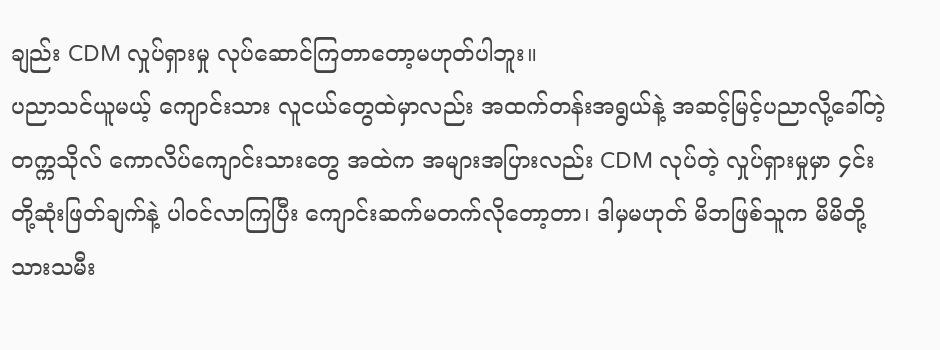ချည်း CDM လှုပ်ရှားမှု လုပ်ဆောင်ကြတာတော့မဟုတ်ပါဘူး။
ပညာသင်ယူမယ့် ကျောင်းသား လူငယ်တွေထဲမှာလည်း အထက်တန်းအရွယ်နဲ့ အဆင့်မြင့်ပညာလို့ခေါ်တဲ့ တက္ကသိုလ် ကောလိပ်ကျောင်းသားတွေ အထဲက အများအပြားလည်း CDM လုပ်တဲ့ လှုပ်ရှားမှုမှာ ၄င်းတို့ဆုံးဖြတ်ချက်နဲ့ ပါဝင်လာကြပြီး ကျောင်းဆက်မတက်လိုတော့တာ၊ ဒါမှမဟုတ် မိဘဖြစ်သူက မိမိတို့ သားသမီး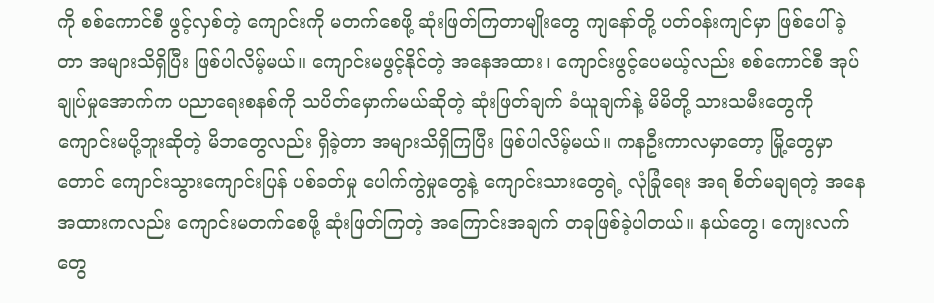ကို စစ်ကောင်စီ ဖွင့်လှစ်တဲ့ ကျောင်းကို မတက်စေဖို့ ဆုံးဖြတ်ကြတာမျိုးတွေ ကျနော်တို့ ပတ်ဝန်းကျင်မှာ ဖြစ်ပေါ်ခဲ့တာ အများသိရှိပြီး ဖြစ်ပါလိမ့်မယ်။ ကျောင်းမဖွင့်နိုင်တဲ့ အနေအထား၊ ကျောင်းဖွင့်ပေမယ့်လည်း စစ်ကောင်စီ အုပ်ချုပ်မှုအောက်က ပညာရေးစနစ်ကို သပိတ်မှောက်မယ်ဆိုတဲ့ ဆုံးဖြတ်ချက် ခံယူချက်နဲ့ မိမိတို့ သားသမီးတွေကို ကျောင်းမပို့ဘူးဆိုတဲ့ မိဘတွေလည်း ရှိခဲ့တာ အများသိရှိကြပြီး ဖြစ်ပါလိမ့်မယ်။ ကနဦးကာလမှာတော့ မြို့တွေမှာတောင် ကျောင်းသွားကျောင်းပြန် ပစ်ခတ်မှု ပေါက်ကွဲမှုတွေနဲ့ ကျောင်းသားတွေရဲ့ လုံခြုံရေး အရ စိတ်မချရတဲ့ အနေအထားကလည်း ကျောင်းမတက်စေဖို့ ဆုံးဖြတ်ကြတဲ့ အကြောင်းအချက် တခုဖြစ်ခဲ့ပါတယ်။ နယ်တွေ၊ ကျေးလက်တွေ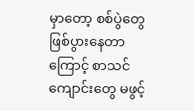မှာတော့ စစ်ပွဲတွေ ဖြစ်ပွားနေတာကြောင့် စာသင်ကျောင်းတွေ မဖွင့်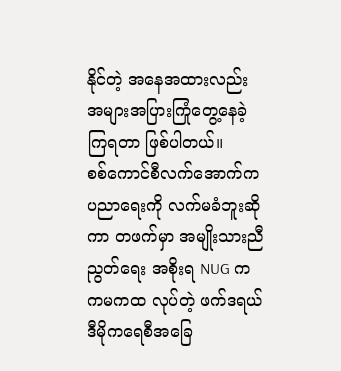နိုင်တဲ့ အနေအထားလည်း အများအပြားကြုံတွေ့နေခဲ့ကြရတာ ဖြစ်ပါတယ်။
စစ်ကောင်စီလက်အောက်က ပညာရေးကို လက်မခံဘူးဆိုကာ တဖက်မှာ အမျိုးသားညီညွတ်ရေး အစိုးရ NUG က ကမကထ လုပ်တဲ့ ဖက်ဒရယ်ဒီမိုကရေစီအခြေ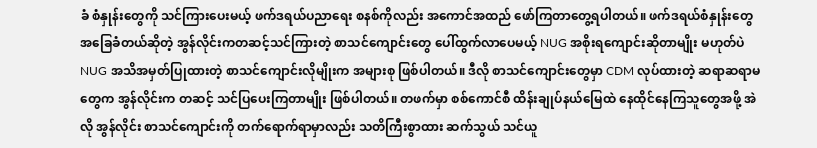ခံ စံနှုန်းတွေကို သင်ကြားပေးမယ့် ဖက်ဒရယ်ပညာရေး စနစ်ကိုလည်း အကောင်အထည် ဖော်ကြတာတွေ့ရပါတယ်။ ဖက်ဒရယ်စံနှုန်းတွေ အခြေခံတယ်ဆိုတဲ့ အွန်လိုင်းကတဆင့်သင်ကြားတဲ့ စာသင်ကျောင်းတွေ ပေါ်ထွက်လာပေမယ့် NUG အစိုးရကျောင်းဆိုတာမျိုး မဟုတ်ပဲ NUG အသိအမှတ်ပြုထားတဲ့ စာသင်ကျောင်းလိုမျိုးက အများစု ဖြစ်ပါတယ်။ ဒီလို စာသင်ကျောင်းတွေမှာ CDM လုပ်ထားတဲ့ ဆရာဆရာမတွေက အွန်လိုင်းက တဆင့် သင်ပြပေးကြတာမျိုး ဖြစ်ပါတယ်။ တဖက်မှာ စစ်ကောင်စီ ထိန်းချုပ်နယ်မြေထဲ နေထိုင်နေကြသူတွေအဖို့ အဲလို အွန်လိုင်း စာသင်ကျောင်းကို တက်ရောက်ရာမှာလည်း သတိကြီးစွာထား ဆက်သွယ် သင်ယူ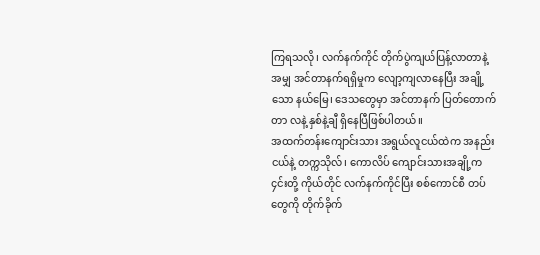ကြရသလို၊ လက်နက်ကိုင် တိုက်ပွဲကျယ်ပြန့်လာတာနဲ့ အမျှ အင်တာနက်ရရှိမှုက လျော့ကျလာနေပြီး အချို့သော နယ်မြေ၊ ဒေသတွေမှာ အင်တာနက် ပြတ်တောက်တာ လနဲ့ နှစ်နဲ့ချီ ရှိနေပြီဖြစ်ပါတယ်။
အထက်တန်းကျောင်းသား အရွယ်လူငယ်ထဲက အနည်းငယ်နဲ့ တက္ကသိုလ်၊ ကောလိပ် ကျောင်းသားအချို့က ၄င်းတို့ ကိုယ်တိုင် လက်နက်ကိုင်ပြီး စစ်ကောင်စီ တပ်တွေကို တိုက်ခိုက်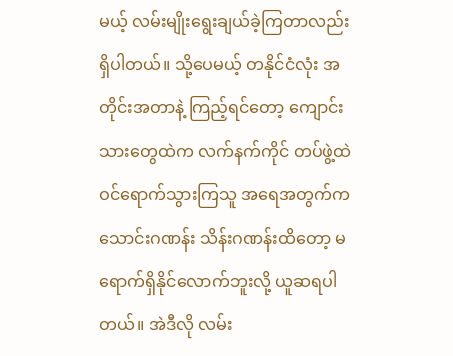မယ့် လမ်းမျိုးရွေးချယ်ခဲ့ကြတာလည်း ရှိပါတယ်။ သို့ပေမယ့် တနိုင်ငံလုံး အတိုင်းအတာနဲ့ ကြည့်ရင်တော့ ကျောင်းသားတွေထဲက လက်နက်ကိုင် တပ်ဖွဲ့ထဲ ဝင်ရောက်သွားကြသူ အရေအတွက်က သောင်းဂဏန်း သိန်းဂဏန်းထိတော့ မရောက်ရှိနိုင်လောက်ဘူးလို့ ယူဆရပါတယ်။ အဲဒီလို လမ်း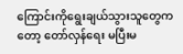ကြောင်းကိုရွေးချယ်သွားသူတွေကတော့ တော်လှန်ရေး မပြီးမ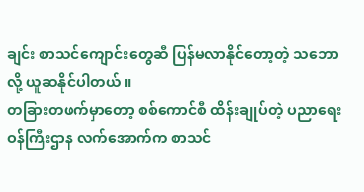ချင်း စာသင်ကျောင်းတွေဆီ ပြန်မလာနိုင်တော့တဲ့ သဘောလို့ ယူဆနိုင်ပါတယ်။
တခြားတဖက်မှာတော့ စစ်ကောင်စီ ထိန်းချုပ်တဲ့ ပညာရေးဝန်ကြီးဌာန လက်အောက်က စာသင်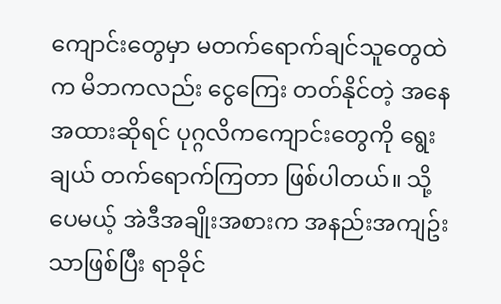ကျောင်းတွေမှာ မတက်ရောက်ချင်သူတွေထဲက မိဘကလည်း ငွေကြေး တတ်နိုင်တဲ့ အနေအထားဆိုရင် ပုဂ္ဂလိကကျောင်းတွေကို ရွေးချယ် တက်ရောက်ကြတာ ဖြစ်ပါတယ်။ သို့ပေမယ့် အဲဒီအချိုးအစားက အနည်းအကျဥ်းသာဖြစ်ပြီး ရာခိုင်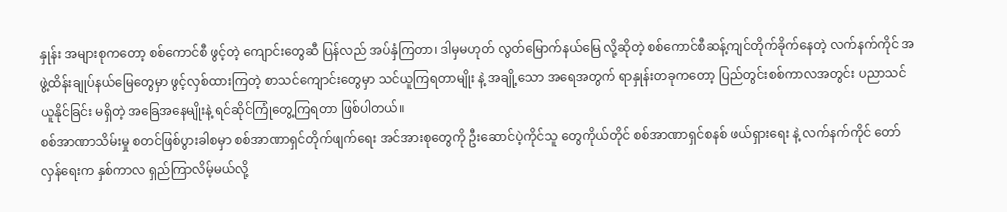နှုန်း အများစုကတော့ စစ်ကောင်စီ ဖွင့်တဲ့ ကျောင်းတွေဆီ ပြန်လည် အပ်နှံကြတာ၊ ဒါမှမဟုတ် လွတ်မြောက်နယ်မြေ လို့ဆိုတဲ့ စစ်ကောင်စီဆန့်ကျင်တိုက်ခိုက်နေတဲ့ လက်နက်ကိုင် အဖွဲ့ထိန်းချုပ်နယ်မြေတွေမှာ ဖွင့်လှစ်ထားကြတဲ့ စာသင်ကျောင်းတွေမှာ သင်ယူကြရတာမျိုး နဲ့ အချို့သော အရေအတွက် ရာနှုန်းတခုကတော့ ပြည်တွင်းစစ်ကာလအတွင်း ပညာသင်ယူနိုင်ခြင်း မရှိတဲ့ အခြေအနေမျိုးနဲ့ ရင်ဆိုင်ကြုံတွေ့ကြရတာ ဖြစ်ပါတယ်။
စစ်အာဏာသိမ်းမှု စတင်ဖြစ်ပွားခါစမှာ စစ်အာဏာရှင်တိုက်ဖျက်ရေး အင်အားစုတွေကို ဦးဆောင်ပဲ့ကိုင်သူ တွေကိုယ်တိုင် စစ်အာဏာရှင်စနစ် ဖယ်ရှားရေး နဲ့ လက်နက်ကိုင် တော်လှန်ရေးက နှစ်ကာလ ရှည်ကြာလိမ့်မယ်လို့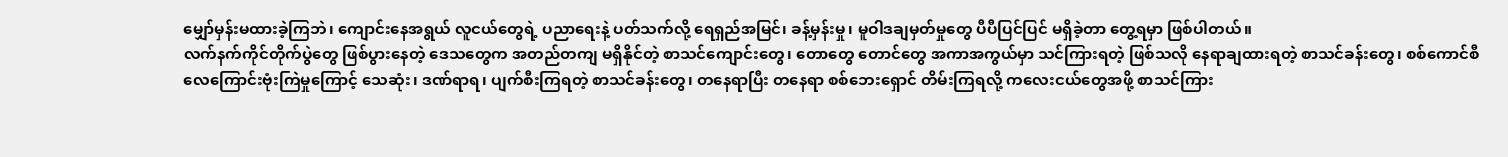မျှော်မှန်းမထားခဲ့ကြဘဲ၊ ကျောင်းနေအရွယ် လူငယ်တွေရဲ့ ပညာရေးနဲ့ ပတ်သက်လို့ ရေရှည်အမြင်၊ ခန့်မှန်းမှု၊ မူဝါဒချမှတ်မှုတွေ ပီပီပြင်ပြင် မရှိခဲ့တာ တွေ့ရမှာ ဖြစ်ပါတယ်။
လက်နက်ကိုင်တိုက်ပွဲတွေ ဖြစ်ပွားနေတဲ့ ဒေသတွေက အတည်တကျ မရှိနိုင်တဲ့ စာသင်ကျောင်းတွေ၊ တောတွေ တောင်တွေ အကာအကွယ်မှာ သင်ကြားရတဲ့ ဖြစ်သလို နေရာချထားရတဲ့ စာသင်ခန်းတွေ၊ စစ်ကောင်စီ လေကြောင်းဗုံးကြဲမှုကြောင့် သေဆုံး၊ ဒဏ်ရာရ၊ ပျက်စီးကြရတဲ့ စာသင်ခန်းတွေ၊ တနေရာပြီး တနေရာ စစ်ဘေးရှောင် တိမ်းကြရလို့ ကလေးငယ်တွေအဖို့ စာသင်ကြား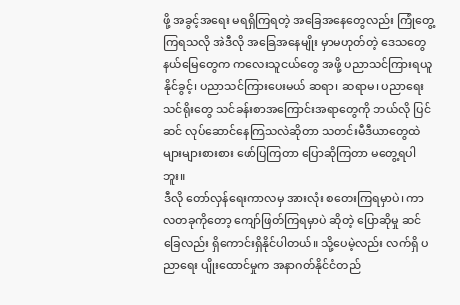ဖို့ အခွင့်အရေး မရရှိကြရတဲ့ အခြေအနေတွေလည်း ကြုံတွေ့ကြရသလို အဲဒီလို အခြေအနေမျိုး မှာမဟုတ်တဲ့ ဒေသတွေ နယ်မြေတွေက ကလေးသူငယ်တွေ အဖို့ ပညာသင်ကြားရယူနိုင်ခွင့်၊ ပညာသင်ကြားပေးမယ် ဆရာ၊ ဆရာမ၊ ပညာရေး သင်ရိုးတွေ သင်ခန်းစာအကြောင်းအရာတွေကို ဘယ်လို ပြင်ဆင် လုပ်ဆောင်နေကြသလဲဆိုတာ သတင်းမီဒီယာတွေထဲ များများစားစား ဖော်ပြကြတာ ပြောဆိုကြတာ မတွေ့ရပါဘူး။
ဒီလို တော်လှန်ရေးကာလမှ အားလုံး စတေးကြရမှာပဲ၊ ကာလတခုကိုတော့ ကျော်ဖြတ်ကြရမှာပဲ ဆိုတဲ့ ပြောဆိုမှု ဆင်ခြေလည်း ရှိကောင်းရှိနိုင်ပါတယ်။ သို့ပေမဲ့လည်း လက်ရှိ ပညာရေး ပျိုးထောင်မှုက အနာဂတ်နိုင်ငံတည်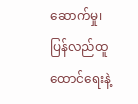ဆောက်မှု၊ ပြန်လည်ထူထောင်ရေးနဲ့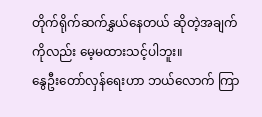တိုက်ရိုက်ဆက်နွှယ်နေတယ် ဆိုတဲ့အချက်ကိုလည်း မေ့မထားသင့်ပါဘူး။
နွေဦးတော်လှန်ရေးဟာ ဘယ်လောက် ကြာ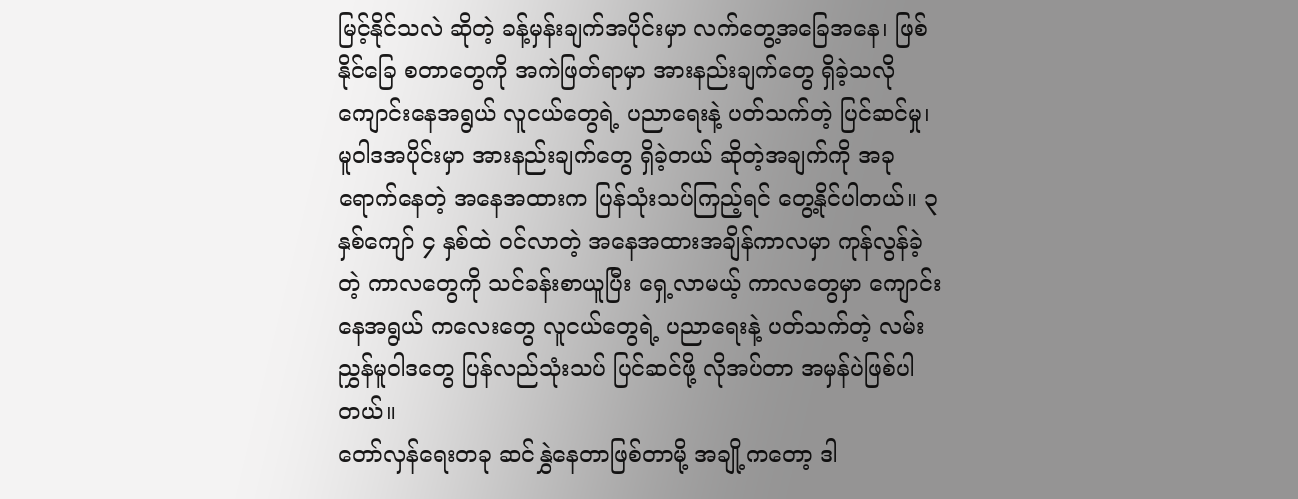မြင့်နိုင်သလဲ ဆိုတဲ့ ခန့်မှန်းချက်အပိုင်းမှာ လက်တွေ့အခြေအနေ၊ ဖြစ်နိုင်ခြေ စတာတွေကို အကဲဖြတ်ရာမှာ အားနည်းချက်တွေ ရှိခဲ့သလို ကျောင်းနေအရွယ် လူငယ်တွေရဲ့ ပညာရေးနဲ့ ပတ်သက်တဲ့ ပြင်ဆင်မှု၊ မူဝါဒအပိုင်းမှာ အားနည်းချက်တွေ ရှိခဲ့တယ် ဆိုတဲ့အချက်ကို အခုရောက်နေတဲ့ အနေအထားက ပြန်သုံးသပ်ကြည့်ရင် တွေ့နိုင်ပါတယ်။ ၃ နှစ်ကျော် ၄ နှစ်ထဲ ဝင်လာတဲ့ အနေအထားအချိန်ကာလမှာ ကုန်လွန်ခဲ့တဲ့ ကာလတွေကို သင်ခန်းစာယူပြီး ရှေ့လာမယ့် ကာလတွေမှာ ကျောင်းနေအရွယ် ကလေးတွေ လူငယ်တွေရဲ့ ပညာရေးနဲ့ ပတ်သက်တဲ့ လမ်းညွှန်မူဝါဒတွေ ပြန်လည်သုံးသပ် ပြင်ဆင်ဖို့ လိုအပ်တာ အမှန်ပဲဖြစ်ပါတယ်။
တော်လှန်ရေးတခု ဆင်နွှဲနေတာဖြစ်တာမို့ အချို့ကတော့ ဒါ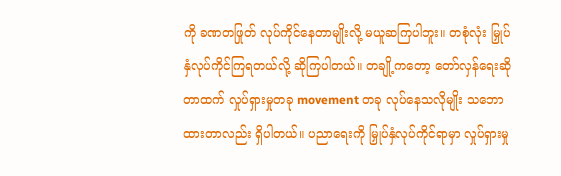ကို ခဏတဖြုတ် လုပ်ကိုင်နေတာမျိုးလို့ မယူဆကြပါဘူး။ တစုံလုံး မြှုပ်နှံလုပ်ကိုင်ကြရတယ်လို့ ဆိုကြပါတယ်။ တချို့ကတော့ တော်လှန်ရေးဆိုတာထက် လှုပ်ရှားမှုတခု movement တခု လုပ်နေသလိုမျိုး သဘောထားတာလည်း ရှိပါတယ်။ ပညာရေးကို မြှုပ်နှံလုပ်ကိုင်ရာမှာ လှုပ်ရှားမှု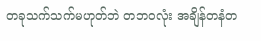တခုသက်သက်မဟုတ်ဘဲ တဘ၀လုံး အချိန်တနံတ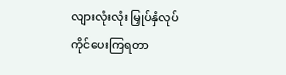လျားလုံးလုံး မြှုပ်နှံလုပ်ကိုင်ပေးကြရတာ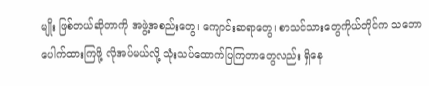မျိုး ဖြစ်တယ်ဆိုတာကို အဖွဲ့အစည်းတွေ၊ ကျောင်းဆရာတွေ၊ စာသင်သားတွေကိုယ်တိုင်က သဘောပေါက်ထားကြဖို့ လိုအပ်မယ်လို့ သုံးသပ်ထောက်ပြကြတာတွေလည်း ရှိနေ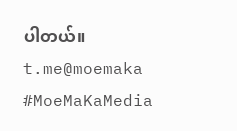ပါတယ်။
t.me@moemaka
#MoeMaKaMedia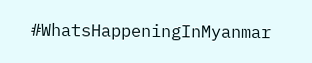#WhatsHappeningInMyanmar